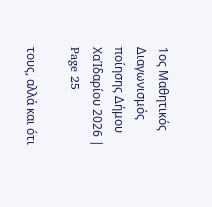1ος Μαθητικός Διαγωνισμός ποίησης Δήμου ΧαΊδαρίου 2026 | Page 25

τους, αλλά και ότι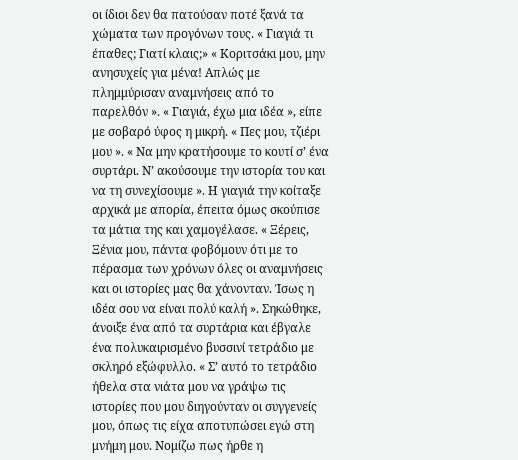οι ίδιοι δεν θα πατούσαν ποτέ ξανά τα χώματα των προγόνων τους. « Γιαγιά τι έπαθες; Γιατί κλαις;» « Κοριτσάκι μου, μην ανησυχείς για μένα! Απλώς με πλημμύρισαν αναμνήσεις από το παρελθόν ». « Γιαγιά, έχω μια ιδέα », είπε με σοβαρό ύφος η μικρή. « Πες μου, τζιέρι μου ». « Να μην κρατήσουμε το κουτί σ’ ένα συρτάρι. Ν’ ακούσουμε την ιστορία του και να τη συνεχίσουμε ». Η γιαγιά την κοίταξε αρχικά με απορία, έπειτα όμως σκούπισε τα μάτια της και χαμογέλασε. « Ξέρεις, Ξένια μου, πάντα φοβόμουν ότι με το πέρασμα των χρόνων όλες οι αναμνήσεις και οι ιστορίες μας θα χάνονταν. Ίσως η ιδέα σου να είναι πολύ καλή ». Σηκώθηκε, άνοιξε ένα από τα συρτάρια και έβγαλε ένα πολυκαιρισμένο βυσσινί τετράδιο με σκληρό εξώφυλλο. « Σ’ αυτό το τετράδιο ήθελα στα νιάτα μου να γράψω τις ιστορίες που μου διηγούνταν οι συγγενείς μου, όπως τις είχα αποτυπώσει εγώ στη μνήμη μου. Νομίζω πως ήρθε η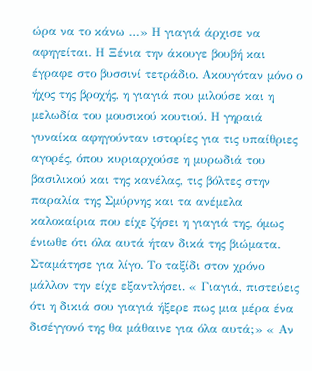ώρα να το κάνω …» Η γιαγιά άρχισε να αφηγείται. Η Ξένια την άκουγε βουβή και έγραφε στο βυσσινί τετράδιο. Ακουγόταν μόνο ο ήχος της βροχής, η γιαγιά που μιλούσε και η μελωδία του μουσικού κουτιού. Η γηραιά γυναίκα αφηγούνταν ιστορίες για τις υπαίθριες αγορές, όπου κυριαρχούσε η μυρωδιά του βασιλικού και της κανέλας, τις βόλτες στην παραλία της Σμύρνης και τα ανέμελα καλοκαίρια που είχε ζήσει η γιαγιά της, όμως ένιωθε ότι όλα αυτά ήταν δικά της βιώματα. Σταμάτησε για λίγο. Το ταξίδι στον χρόνο μάλλον την είχε εξαντλήσει. « Γιαγιά, πιστεύεις ότι η δικιά σου γιαγιά ήξερε πως μια μέρα ένα δισέγγονό της θα μάθαινε για όλα αυτά;» « Αν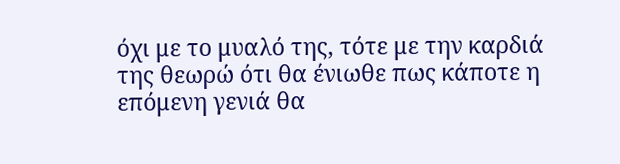όχι με το μυαλό της, τότε με την καρδιά της θεωρώ ότι θα ένιωθε πως κάποτε η επόμενη γενιά θα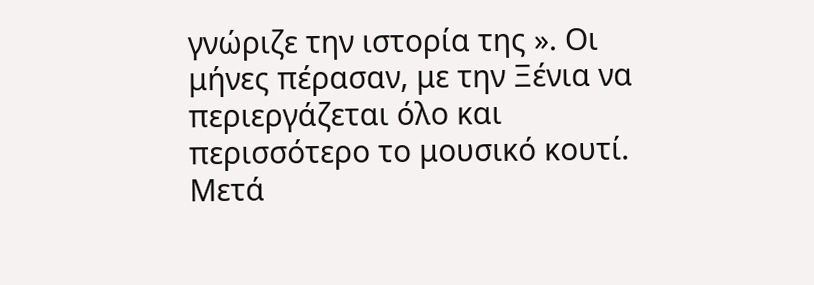γνώριζε την ιστορία της ». Οι μήνες πέρασαν, με την Ξένια να περιεργάζεται όλο και περισσότερο το μουσικό κουτί. Μετά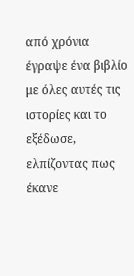από χρόνια έγραψε ένα βιβλίο με όλες αυτές τις ιστορίες και το εξέδωσε, ελπίζοντας πως έκανε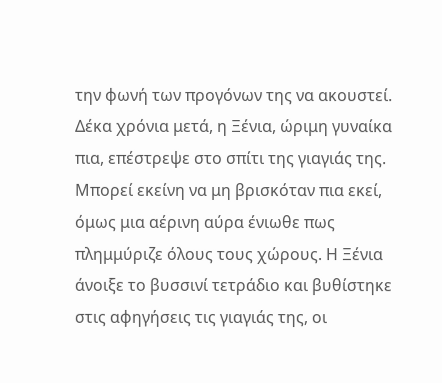την φωνή των προγόνων της να ακουστεί. Δέκα χρόνια μετά, η Ξένια, ώριμη γυναίκα πια, επέστρεψε στο σπίτι της γιαγιάς της. Μπορεί εκείνη να μη βρισκόταν πια εκεί, όμως μια αέρινη αύρα ένιωθε πως πλημμύριζε όλους τους χώρους. Η Ξένια άνοιξε το βυσσινί τετράδιο και βυθίστηκε στις αφηγήσεις τις γιαγιάς της, οι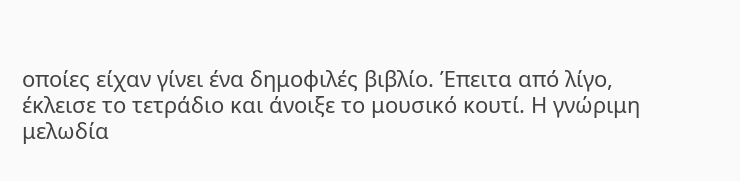οποίες είχαν γίνει ένα δημοφιλές βιβλίο. Έπειτα από λίγο, έκλεισε το τετράδιο και άνοιξε το μουσικό κουτί. Η γνώριμη μελωδία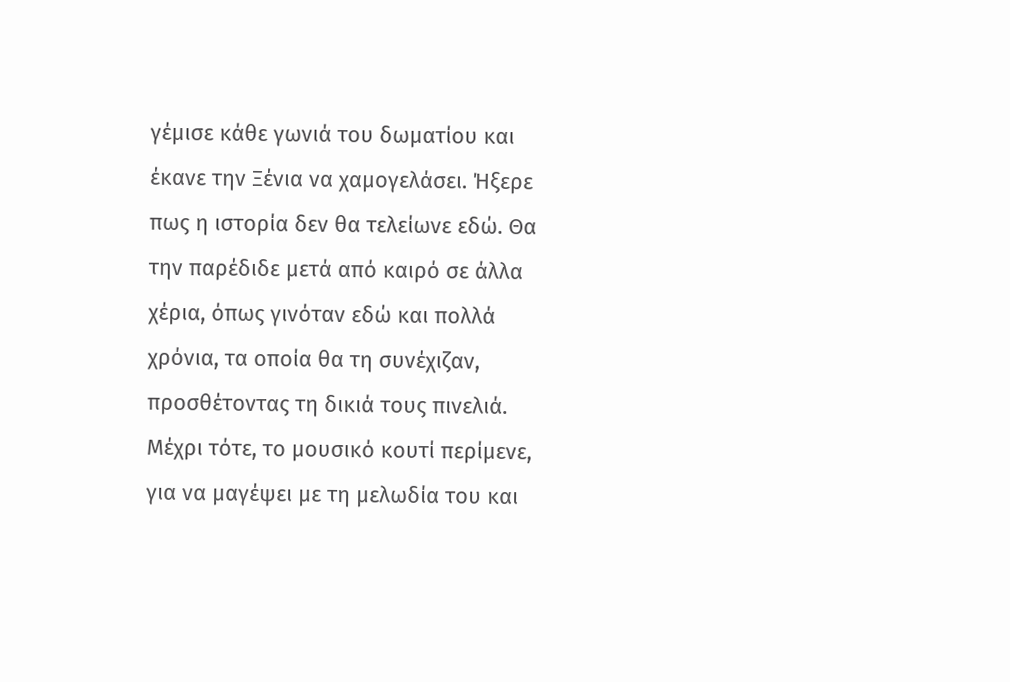γέμισε κάθε γωνιά του δωματίου και έκανε την Ξένια να χαμογελάσει. Ήξερε πως η ιστορία δεν θα τελείωνε εδώ. Θα την παρέδιδε μετά από καιρό σε άλλα χέρια, όπως γινόταν εδώ και πολλά χρόνια, τα οποία θα τη συνέχιζαν, προσθέτοντας τη δικιά τους πινελιά. Μέχρι τότε, το μουσικό κουτί περίμενε, για να μαγέψει με τη μελωδία του και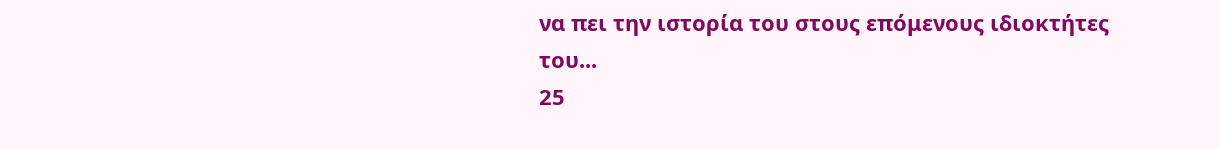να πει την ιστορία του στους επόμενους ιδιοκτήτες του...
25